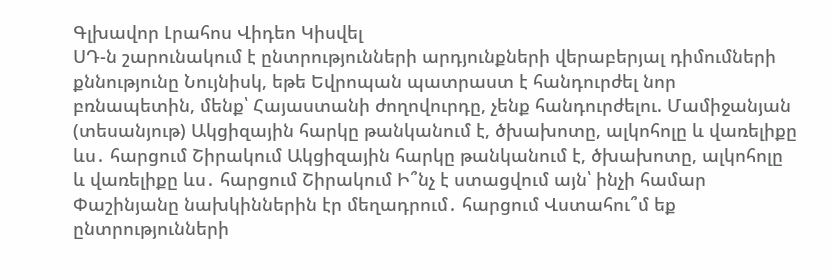Գլխավոր Լրահոս Վիդեո Կիսվել
ՍԴ-ն շարունակում է ընտրությունների արդյունքների վերաբերյալ դիմումների քննությունը Նույնիսկ, եթե Եվրոպան պատրաստ է հանդուրժել նոր բռնապետին, մենք՝ Հայաստանի ժողովուրդը, չենք հանդուրժելու. Մամիջանյան (տեսանյութ) Ակցիզային հարկը թանկանում է, ծխախոտը, ալկոհոլը և վառելիքը ևս․ հարցում Շիրակում Ակցիզային հարկը թանկանում է, ծխախոտը, ալկոհոլը և վառելիքը ևս․ հարցում Շիրակում Ի՞նչ է ստացվում այն՝ ինչի համար Փաշինյանը նախկիններին էր մեղադրում․ հարցում Վստահու՞մ եք ընտրությունների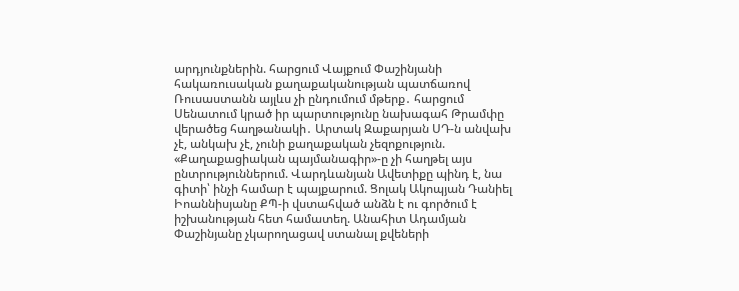արդյունքներին. հարցում Վայքում Փաշինյանի հակառուսական քաղաքականության պատճառով Ռուսաստանն այլևս չի ընդումում մթերք․ հարցում Սենատում կրած իր պարտությունը նախագահ Թրամփը վերածեց հաղթանակի․ Արտակ Զաքարյան ՍԴ-ն անվախ չէ, անկախ չէ, չունի քաղաքական չեզոքություն. «Քաղաքացիական պայմանագիր»-ը չի հաղթել այս ընտրություններում. Վարդևանյան Ավետիքը պինդ է, նա գիտի՝ ինչի համար է պայքարում. Ցոլակ Ակոպյան Դանիել Իոաննիսյանը ՔՊ-ի վստահված անձն է ու գործում է իշխանության հետ համատեղ. Անահիտ Ադամյան Փաշինյանը չկարողացավ ստանալ քվեների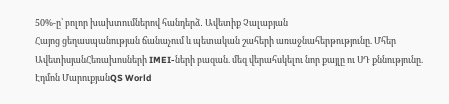50%-ը՝ բոլոր խախտումներով հանդերձ․ Ավետիք Չալաբյան
Հայոց ցեղասպանության ճանաչում և պետական շահերի առաջնահերթությունը. Մհեր ԱվետիսյանՀեռախոսների IMEI-ների բազան. մեզ վերահսկելու նոր քայլը ու ՍԴ քննությունը. Էդմոն ՄարուքյանQS World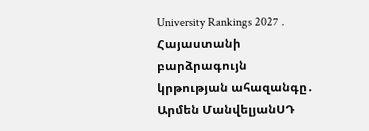University Rankings 2027․ Հայաստանի բարձրագույն կրթության ահազանգը․ Արմեն ՄանվելյանՍԴ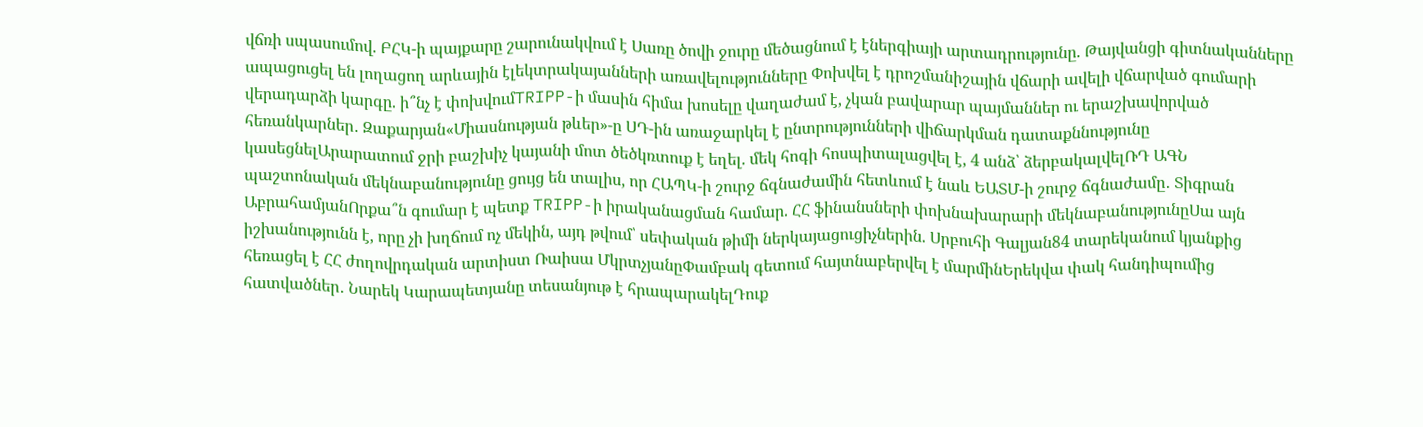վճռի սպասումով. ԲՀԿ-ի պայքարը շարունակվում է Սառը ծովի ջուրը մեծացնում է էներգիայի արտադրությունը. Թայվանցի գիտնականները ապացուցել են լողացող արևային էլեկտրակայանների առավելությունները Փոխվել է դրոշմանիշային վճարի ավելի վճարված գումարի վերադարձի կարգը. ի՞նչ է փոխվումTRIPP-ի մասին հիմա խոսելը վաղաժամ է, չկան բավարար պայմաններ ու երաշխավորված հեռանկարներ․ Զաքարյան«Միասնության թևեր»-ը ՍԴ-ին առաջարկել է ընտրությունների վիճարկման դատաքննությունը կասեցնելԱրարատում ջրի բաշխիչ կայանի մոտ ծեծկռտուք է եղել. մեկ հոգի հոսպիտալացվել է, 4 անձ՝ ձերբակալվելՌԴ ԱԳՆ պաշտոնական մեկնաբանությունը ցույց են տալիս, որ ՀԱՊԿ-ի շուրջ ճգնաժամին հետևում է նաև ԵԱՏՄ-ի շուրջ ճգնաժամը․ Տիգրան ԱբրահամյանՈրքա՞ն գումար է պետք TRIPP-ի իրականացման համար. ՀՀ ֆինանսների փոխնախարարի մեկնաբանությունըՍա այն իշխանությունն է, որը չի խղճում ոչ մեկին, այդ թվում՝ սեփական թիմի ներկայացուցիչներին. Սրբուհի Գալյան84 տարեկանում կյանքից հեռացել է ՀՀ ժողովրդական արտիստ Ռաիսա ՄկրտչյանըՓամբակ գետում հայտնաբերվել է մարմինԵրեկվա փակ հանդիպումից հատվածներ․ Նարեկ Կարապետյանը տեսանյութ է հրապարակելԴուք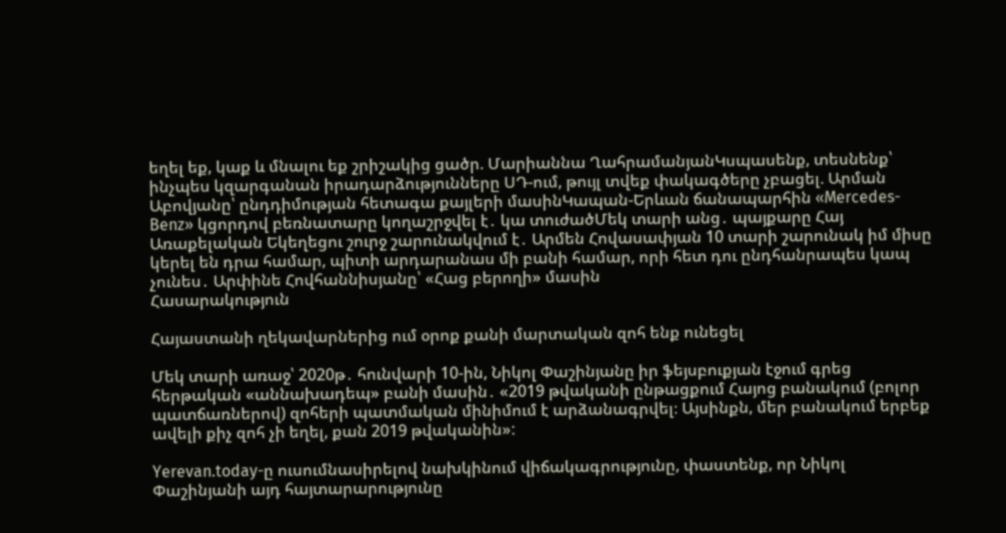եղել եք, կաք և մնալու եք շրիշակից ցածր. Մարիաննա ՂահրամանյանԿսպասենք, տեսնենք՝ ինչպես կզարգանան իրադարձությունները ՍԴ-ում, թույլ տվեք փակագծերը չբացել. Արման Աբովյանը՝ ընդդիմության հետագա քայլերի մասինԿապան-Երևան ճանապարհին «Mercedes-Benz» կցորդով բեռնատարը կողաշրջվել է․ կա տուժածՄեկ տարի անց․ պայքարը Հայ Առաքելական Եկեղեցու շուրջ շարունակվում է․ Արմեն Հովասափյան 10 տարի շարունակ իմ միսը կերել են դրա համար, պիտի արդարանաս մի բանի համար, որի հետ դու ընդհանրապես կապ չունես․ Արփինե Հովհաննիսյանը՝ «Հաց բերողի» մասին
Հասարակություն

Հայաստանի ղեկավարներից ում օրոք քանի մարտական զոհ ենք ունեցել

Մեկ տարի առաջ՝ 2020թ․ հունվարի 10-ին, Նիկոլ Փաշինյանը իր ֆեյսբուքյան էջում գրեց հերթական «աննախադեպ» բանի մասին․ «2019 թվականի ընթացքում Հայոց բանակում (բոլոր պատճառներով) զոհերի պատմական մինիմում է արձանագրվել։ Այսինքն, մեր բանակում երբեք ավելի քիչ զոհ չի եղել, քան 2019 թվականին»:

Yerevan.today-ը ուսումնասիրելով նախկինում վիճակագրությունը, փաստենք, որ Նիկոլ Փաշինյանի այդ հայտարարությունը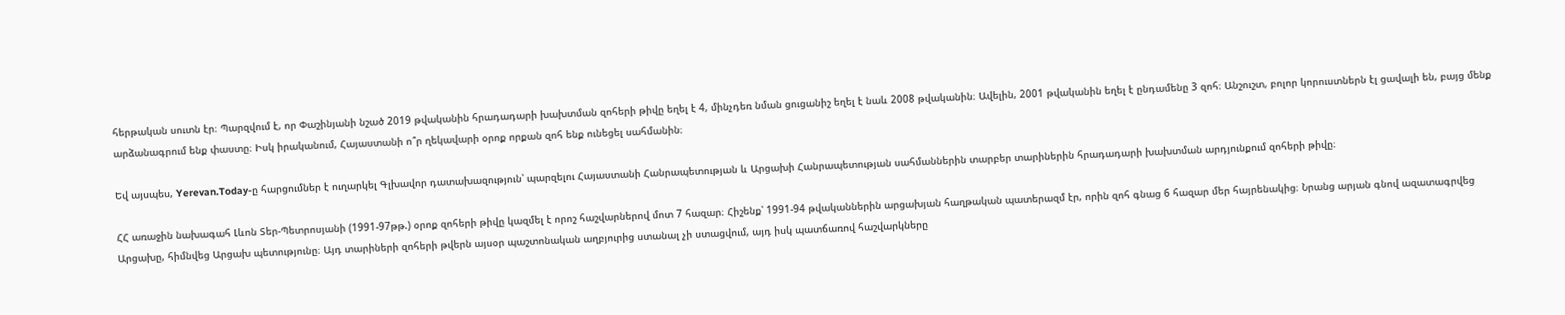հերթական սուտն էր։ Պարզվում է, որ Փաշինյանի նշած 2019 թվականին հրադադարի խախտման զոհերի թիվը եղել է 4, մինչդեռ նման ցուցանիշ եղել է նաև 2008 թվականին։ Ավելին, 2001 թվականին եղել է ընդամենը 3 զոհ։ Անշուշտ, բոլոր կորուստներն էլ ցավալի են, բայց մենք արձանագրում ենք փաստը։ Իսկ իրականում, Հայաստանի ո՞ր ղեկավարի օրոք որքան զոհ ենք ունեցել սահմանին։

Եվ այսպես, Yerevan.Today-ը հարցումներ է ուղարկել Գլխավոր դատախազություն՝ պարզելու Հայաստանի Հանրապետության և Արցախի Հանրապետության սահմաններին տարբեր տարիներին հրադադարի խախտման արդյունքում զոհերի թիվը։

ՀՀ առաջին նախագահ Լևոն Տեր-Պետրոսյանի (1991-97թթ.) օրոք զոհերի թիվը կազմել է որոշ հաշվարներով մոտ 7 հազար։ Հիշենք՝ 1991-94 թվականներին արցախյան հաղթական պատերազմ էր, որին զոհ գնաց 6 հազար մեր հայրենակից։ Նրանց արյան գնով ազատագրվեց Արցախը, հիմնվեց Արցախ պետությունը։ Այդ տարիների զոհերի թվերն այսօր պաշտոնական աղբյուրից ստանալ չի ստացվում, այդ իսկ պատճառով հաշվարկները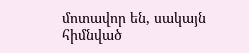մոտավոր են, սակայն հիմնված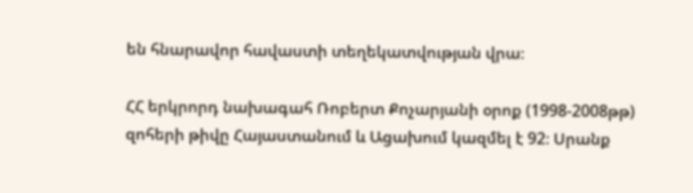են հնարավոր հավաստի տեղեկատվության վրա։

ՀՀ երկրորդ նախագահ Ռոբերտ Քոչարյանի օրոք (1998-2008թթ) զոհերի թիվը Հայաստանում և Ացախում կազմել է 92։ Սրանք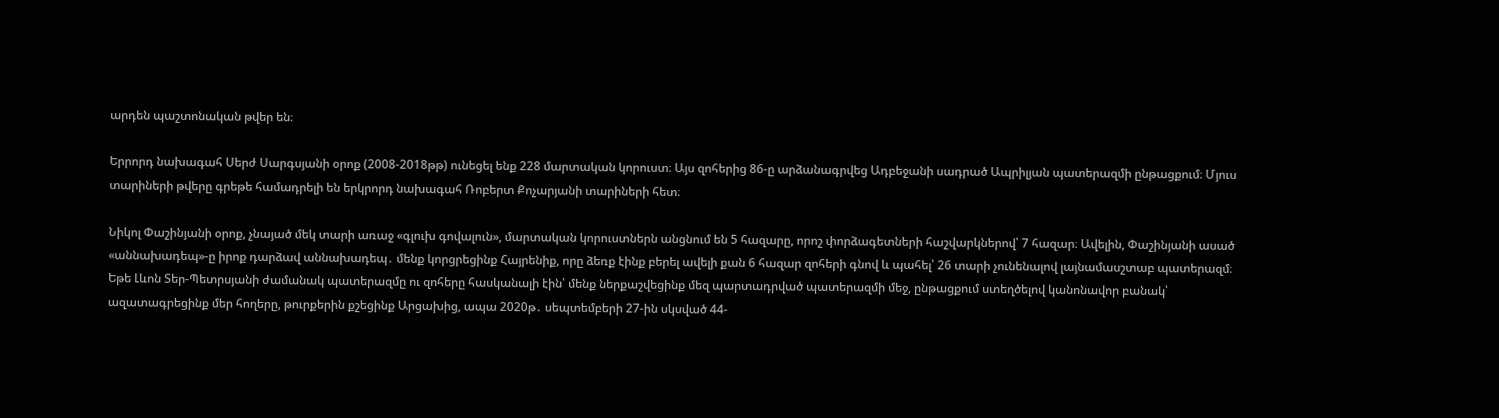արդեն պաշտոնական թվեր են։

Երրորդ նախագահ Սերժ Սարգսյանի օրոք (2008-2018թթ) ունեցել ենք 228 մարտական կորուստ։ Այս զոհերից 86-ը արձանագրվեց Ադբեջանի սադրած Ապրիլյան պատերազմի ընթացքում։ Մյուս տարիների թվերը գրեթե համադրելի են երկրորդ նախագահ Ռոբերտ Քոչարյանի տարիների հետ։

Նիկոլ Փաշինյանի օրոք, չնայած մեկ տարի առաջ «գլուխ գովալուն», մարտական կորուստներն անցնում են 5 հազարը, որոշ փորձագետների հաշվարկներով՝ 7 հազար։ Ավելին, Փաշինյանի ասած «աննախադեպ»-ը իրոք դարձավ աննախադեպ․ մենք կորցրեցինք Հայրենիք, որը ձեռք էինք բերել ավելի քան 6 հազար զոհերի գնով և պահել՝ 26 տարի չունենալով լայնամասշտաբ պատերազմ։ Եթե Լևոն Տեր-Պետրսյանի ժամանակ պատերազմը ու զոհերը հասկանալի էին՝ մենք ներքաշվեցինք մեզ պարտադրված պատերազմի մեջ, ընթացքում ստեղծելով կանոնավոր բանակ՝ ազատագրեցինք մեր հողերը, թուրքերին քշեցինք Արցախից, ապա 2020թ․ սեպտեմբերի 27-ին սկսված 44-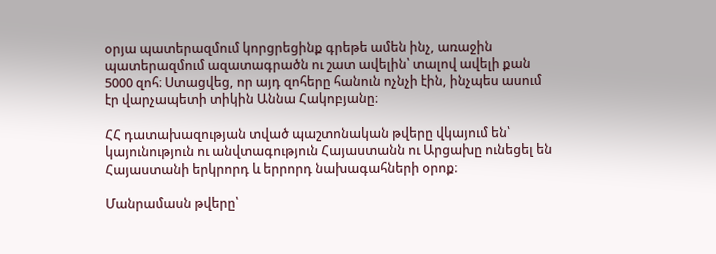օրյա պատերազմում կորցրեցինք գրեթե ամեն ինչ, առաջին պատերազմում ազատագրածն ու շատ ավելին՝ տալով ավելի քան 5000 զոհ։ Ստացվեց, որ այդ զոհերը հանուն ոչնչի էին, ինչպես ասում էր վարչապետի տիկին Աննա Հակոբյանը։

ՀՀ դատախազության տված պաշտոնական թվերը վկայում են՝ կայունություն ու անվտագություն Հայաստանն ու Արցախը ունեցել են Հայաստանի երկրորդ և երրորդ նախագահների օրոք։

Մանրամասն թվերը՝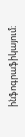ինֆոգրաֆիկայում։